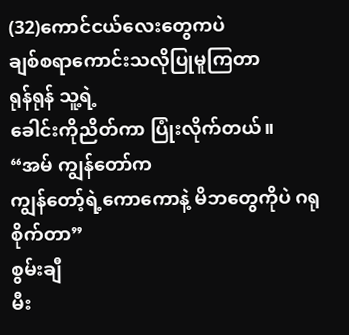(32)ကောင်ငယ်လေးတွေကပဲ
ချစ်စရာကောင်းသလိုပြုမူကြတာ
ရုန်ရုန် သူ့ရဲ့
ခေါင်းကိုညိတ်ကာ ပြုံးလိုက်တယ်။
“အမ် ကျွန်တော်က
ကျွန်တော့်ရဲ့ကောကောနဲ့ မိဘတွေကိုပဲ ဂရုစိုက်တာ”
စွမ်းချီ
မီး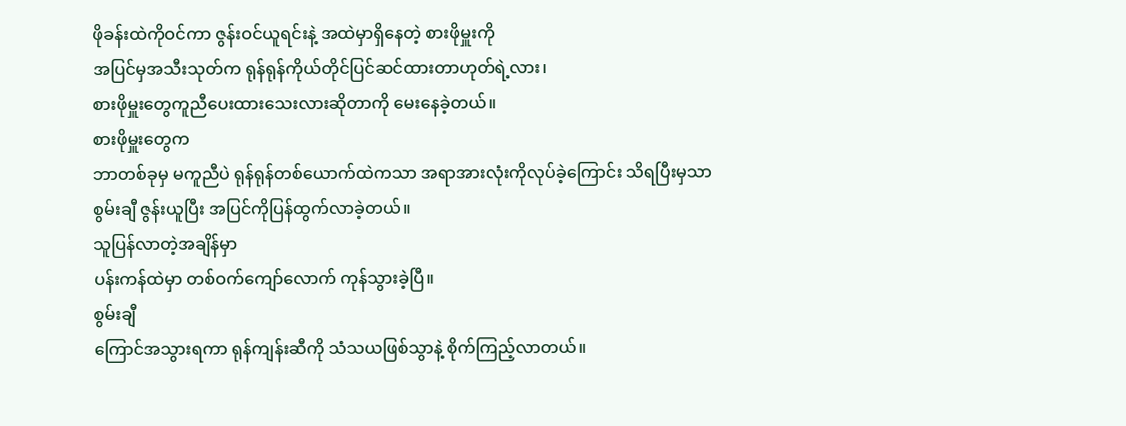ဖိုခန်းထဲကိုဝင်ကာ ဇွန်းဝင်ယူရင်းနဲ့ အထဲမှာရှိနေတဲ့ စားဖိုမှူးကို
အပြင်မှအသီးသုတ်က ရုန်ရုန်ကိုယ်တိုင်ပြင်ဆင်ထားတာဟုတ်ရဲ့လား၊
စားဖိုမှူးတွေကူညီပေးထားသေးလားဆိုတာကို မေးနေခဲ့တယ်။
စားဖိုမှူးတွေက
ဘာတစ်ခုမှ မကူညီပဲ ရုန်ရုန်တစ်ယောက်ထဲကသာ အရာအားလုံးကိုလုပ်ခဲ့ကြောင်း သိရပြီးမှသာ
စွမ်းချီ ဇွန်းယူပြီး အပြင်ကိုပြန်ထွက်လာခဲ့တယ်။
သူပြန်လာတဲ့အချိန်မှာ
ပန်းကန်ထဲမှာ တစ်ဝက်ကျော်လောက် ကုန်သွားခဲ့ပြီ။
စွမ်းချီ
ကြောင်အသွားရကာ ရုန်ကျန်းဆီကို သံသယဖြစ်သွာနဲ့ စိုက်ကြည့်လာတယ်။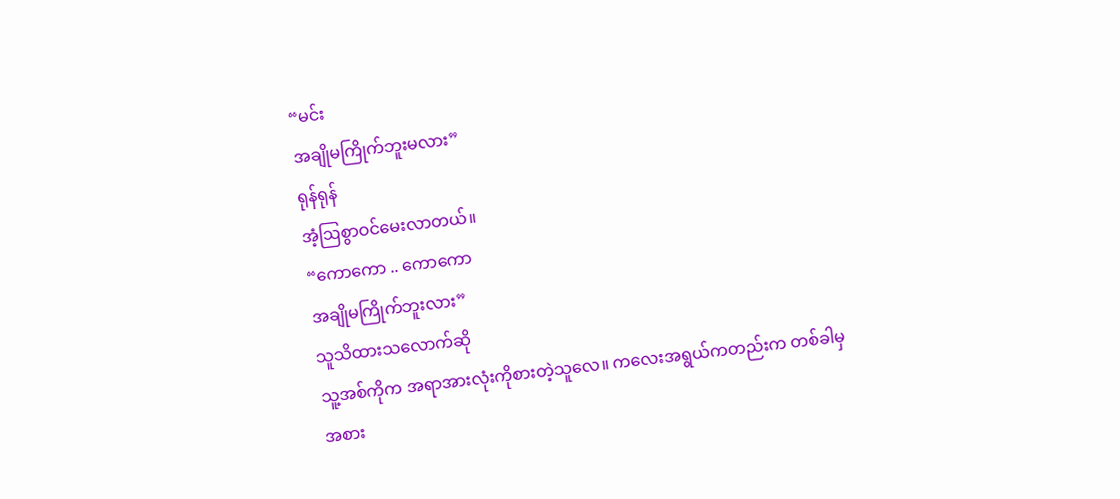“မင်း
အချိုမကြိုက်ဘူးမလား”
ရုန်ရုန်
အံ့ဩစွာဝင်မေးလာတယ်။
“ကောကော .. ကောကော
အချိုမကြိုက်ဘူးလား”
သူသိထားသလောက်ဆို
သူ့အစ်ကိုက အရာအားလုံးကိုစားတဲ့သူလေ။ ကလေးအရွယ်ကတည်းက တစ်ခါမှ
အစား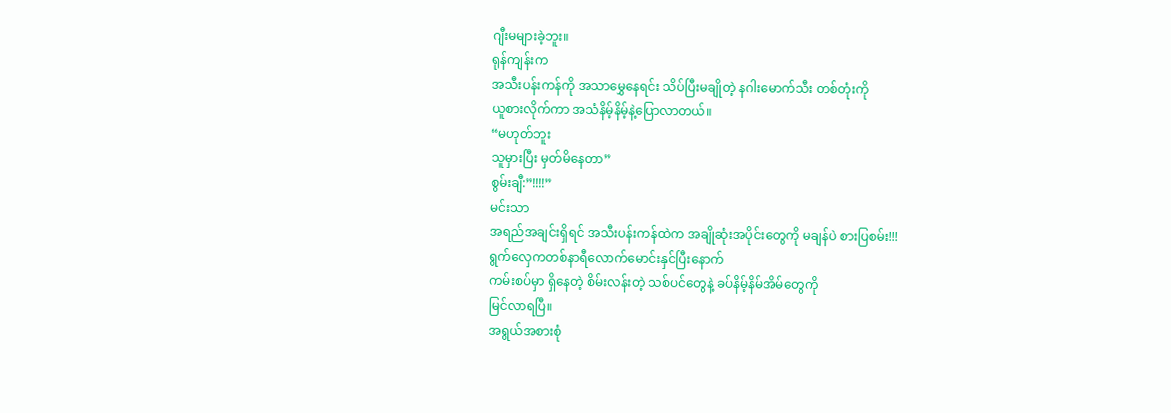ဂျီးမများခဲ့ဘူး။
ရုန်ကျန်းက
အသီးပန်းကန်ကို အသာမွှေနေရင်း သိပ်ပြီးမချိုတဲ့ နဂါးမောက်သီး တစ်တုံးကို
ယူစားလိုက်ကာ အသံနိမ့်နိမ့်နဲ့ပြောလာတယ်။
“မဟုတ်ဘူး
သူမှားပြီး မှတ်မိနေတာ”
စွမ်းချီ:”!!!!”
မင်းသာ
အရည်အချင်းရှိရင် အသီးပန်းကန်ထဲက အချိုဆုံးအပိုင်းတွေကို မချန်ပဲ စားပြစမ်း!!!
ရွက်လှေကတစ်နာရီလောက်မောင်းနှင်ပြီးနောက်
ကမ်းစပ်မှာ ရှိနေတဲ့ စိမ်းလန်းတဲ့ သစ်ပင်တွေနဲ့ ခပ်နိမ့်နိမ်အိမ်တွေကို
မြင်လာရပြီ။
အရွယ်အစားစုံ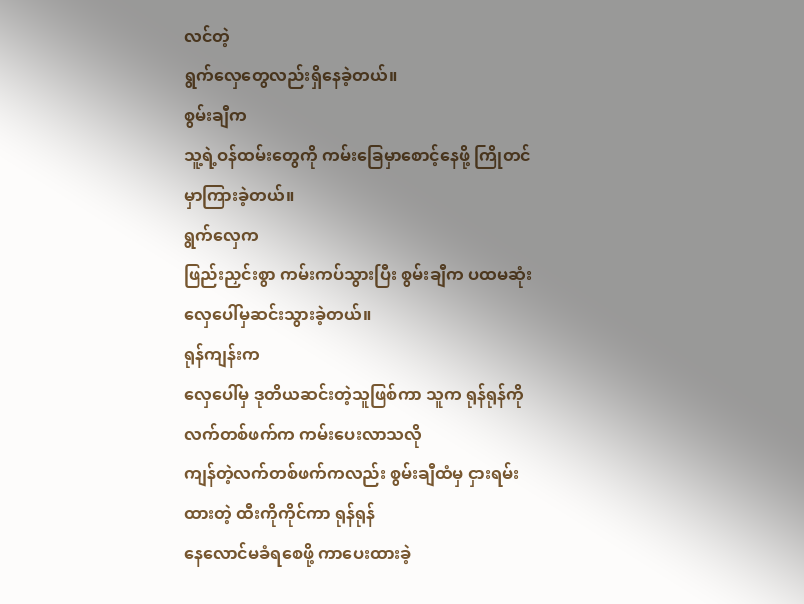လင်တဲ့
ရွက်လှေတွေလည်းရှိနေခဲ့တယ်။
စွမ်းချီက
သူ့ရဲ့ဝန်ထမ်းတွေကို ကမ်းခြေမှာစောင့်နေဖို့ ကြိုတင်မှာကြားခဲ့တယ်။
ရွက်လှေက
ဖြည်းညှင်းစွာ ကမ်းကပ်သွားပြီး စွမ်းချီက ပထမဆုံး လှေပေါ်မှဆင်းသွားခဲ့တယ်။
ရုန်ကျန်းက
လှေပေါ်မှ ဒုတိယဆင်းတဲ့သူဖြစ်ကာ သူက ရုန်ရုန်ကို လက်တစ်ဖက်က ကမ်းပေးလာသလို
ကျန်တဲ့လက်တစ်ဖက်ကလည်း စွမ်းချီထံမှ ငှားရမ်းထားတဲ့ ထီးကိုကိုင်ကာ ရုန်ရုန်
နေလောင်မခံရစေဖို့ ကာပေးထားခဲ့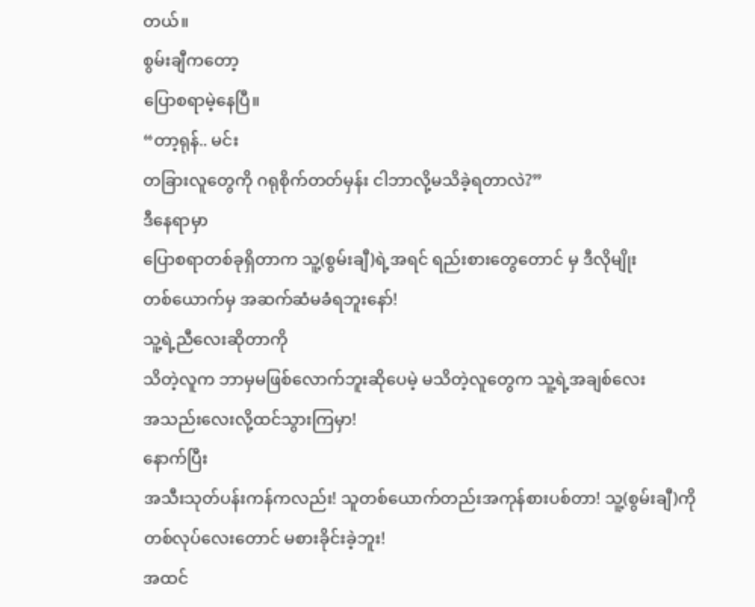တယ်။
စွမ်းချီကတော့
ပြောစရာမဲ့နေပြီ။
“တာ့ရုန်.. မင်း
တခြားလူတွေကို ဂရုစိုက်တတ်မှန်း ငါဘာလို့မသိခဲ့ရတာလဲ?”
ဒီနေရာမှာ
ပြောစရာတစ်ခုရှိတာက သူ့(စွမ်းချီ)ရဲ့အရင် ရည်းစားတွေတောင် မှ ဒီလိုမျိုး
တစ်ယောက်မှ အဆက်ဆံမခံရဘူးနော်!
သူ့ရဲ့ညီလေးဆိုတာကို
သိတဲ့လူက ဘာမှမဖြစ်လောက်ဘူးဆိုပေမဲ့ မသိတဲ့လူတွေက သူ့ရဲ့အချစ်လေး
အသည်းလေးလို့ထင်သွားကြမှာ!
နောက်ပြီး
အသီးသုတ်ပန်းကန်ကလည်း! သူတစ်ယောက်တည်းအကုန်စားပစ်တာ! သူ့(စွမ်းချီ)ကို
တစ်လုပ်လေးတောင် မစားခိုင်းခဲ့ဘူး!
အထင်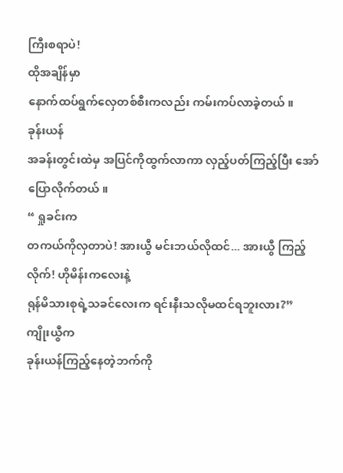ကြီးစရာပဲ!
ထိုအချိန်မှာ
နောက်ထပ်ရွက်လှေတစ်စီးကလည်း ကမ်းကပ်လာခဲ့တယ်။
ခုန်းယန်
အခန်းတွင်းထဲမှ အပြင်ကိုထွက်လာကာ လှည့်ပတ်ကြည့်ပြီး အော်ပြောလိုက်တယ်။
“ ရှုခင်းက
တကယ်ကိုလှတာပဲ! အားယွီ မင်းဘယ်လိုထင်... အားယွီ ကြည့်လိုက်! ဟိုမိန်းကလေးနဲ့
ရုန်မိသားစုရဲ့သခင်လေးက ရင်းနီးသလိုမထင်ရဘူးလား?”
ကျိုးယွီက
ခုန်းယန်ကြည့်နေတဲ့ဘက်ကို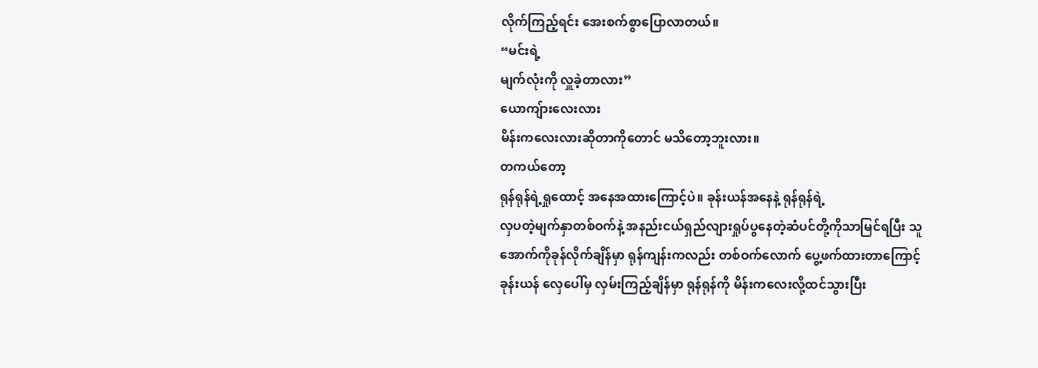လိုက်ကြည့်ရင်း အေးစက်စွာပြောလာတယ်။
“မင်းရဲ့
မျက်လုံးကို လှူခဲ့တာလား”
ယောကျ်ားလေးလား
မိန်းကလေးလားဆိုတာကိုတောင် မသိတော့ဘူးလား။
တကယ်တော့
ရုန်ရုန်ရဲ့ရှုထောင့် အနေအထားကြောင့်ပဲ။ ခုန်းယန်အနေနဲ့ ရုန်ရုန်ရဲ့
လှပတဲ့မျက်နှာတစ်ဝက်နဲ့ အနည်းငယ်ရှည်လျားရှုပ်ပွနေတဲ့ဆံပင်တို့ကိုသာမြင်ရပြီး သူ
အောက်ကိုခုန်လိုက်ချိန်မှာ ရုန်ကျန်းကလည်း တစ်ဝက်လောက် ပွေ့ဖက်ထားတာကြောင့်
ခုန်းယန် လှေပေါ်မှ လှမ်းကြည့်ချိန်မှာ ရုန်ရုန်ကို မိန်းကလေးလို့ထင်သွားပြီး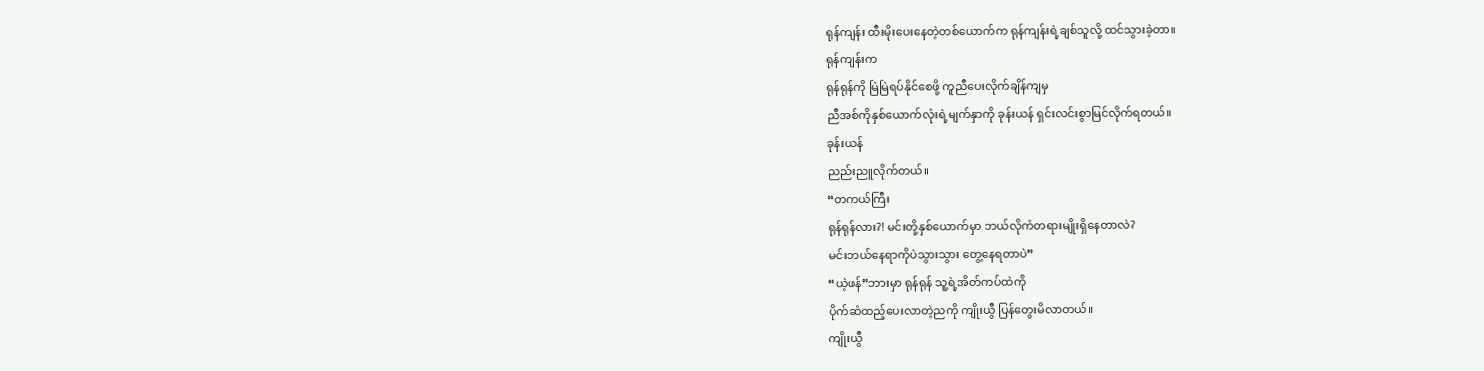ရုန်ကျန်း ထီးမိုးပေးနေတဲ့တစ်ယောက်က ရုန်ကျန်းရဲ့ချစ်သူလို့ ထင်သွားခဲ့တာ။
ရုန်ကျန်းက
ရုန်ရုန်ကို မြဲမြဲရပ်နိုင်စေဖို့ ကူညီပေးလိုက်ချိန်ကျမှ
ညီအစ်ကိုနှစ်ယောက်လုံးရဲ့မျက်နှာကို ခုန်းယန် ရှင်းလင်းစွာမြင်လိုက်ရတယ်။
ခုန်းယန်
ညည်းညူလိုက်တယ်။
“တကယ်ကြီး
ရုန်ရုန်လား?! မင်းတို့နှစ်ယောက်မှာ ဘယ်လိုကံတရားမျိုးရှိနေတာလဲ?
မင်းဘယ်နေရာကိုပဲသွားသွား တွေ့နေရတာပဲ”
“ယဲ့ဖန်”ဘားမှာ ရုန်ရုန် သူ့ရဲ့အိတ်ကပ်ထဲကို
ပိုက်ဆံထည့်ပေးလာတဲ့ညကို ကျိုးယွီ ပြန်တွေးမိလာတယ်။
ကျိုးယွီ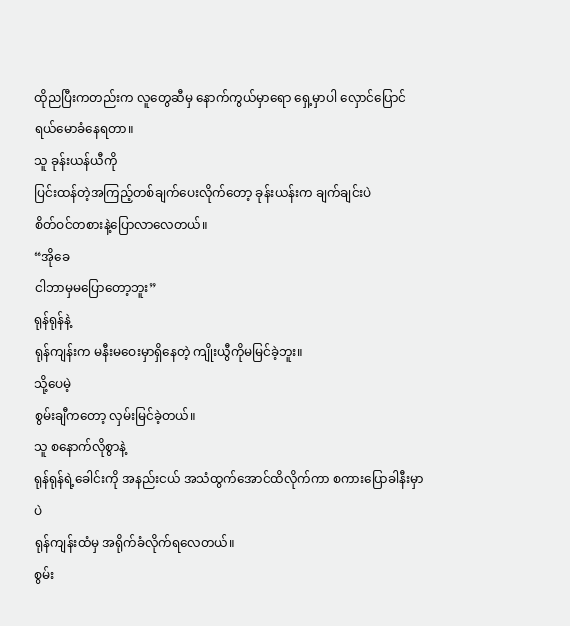ထိုညပြီးကတည်းက လူတွေဆီမှ နောက်ကွယ်မှာရော ရှေ့မှာပါ လှောင်ပြောင်ရယ်မောခံနေရတာ။
သူ ခုန်းယန်ယီကို
ပြင်းထန်တဲ့အကြည့်တစ်ချက်ပေးလိုက်တော့ ခုန်းယန်းက ချက်ချင်းပဲ
စိတ်ဝင်တစားနဲ့ပြောလာလေတယ်။
“အိုခေ
ငါဘာမှမပြောတော့ဘူး”
ရုန်ရုန်နဲ့
ရုန်ကျန်းက မနီးမဝေးမှာရှိနေတဲ့ ကျိုးယွီကိုမမြင်ခဲ့ဘူး။
သို့ပေမဲ့
စွမ်းချီကတော့ လှမ်းမြင်ခဲ့တယ်။
သူ စနောက်လိုစွာနဲ့
ရုန်ရုန်ရဲ့ခေါင်းကို အနည်းငယ် အသံထွက်အောင်ထိလိုက်ကာ စကားပြောခါနီးမှာပဲ
ရုန်ကျန်းထံမှ အရိုက်ခံလိုက်ရလေတယ်။
စွမ်း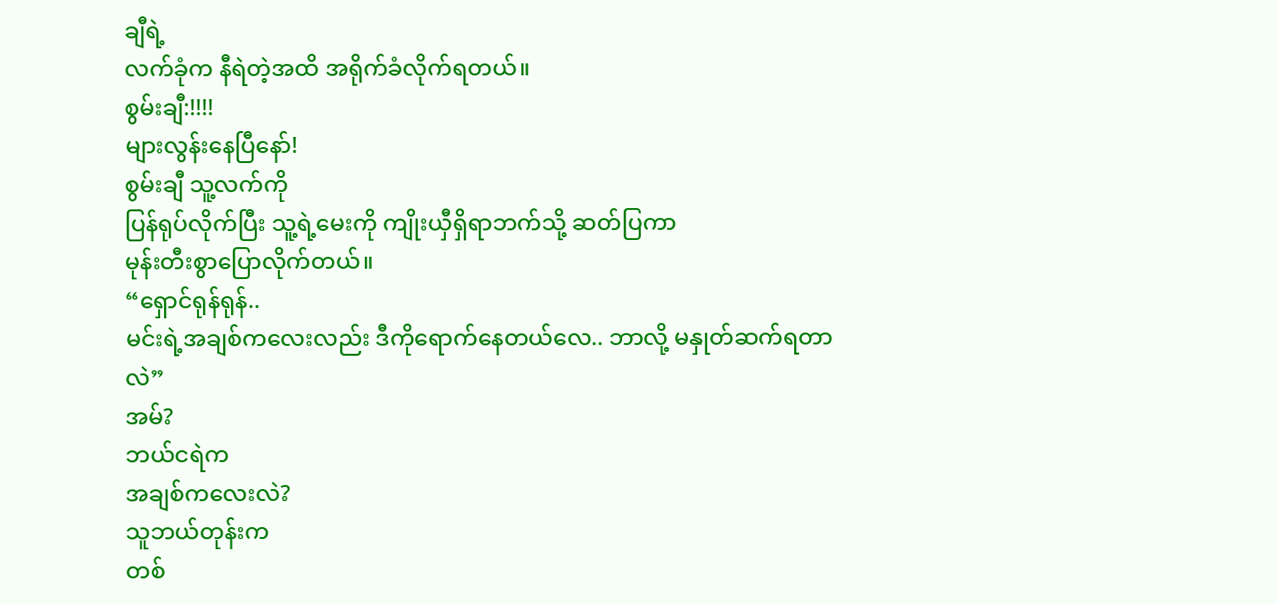ချီရဲ့
လက်ခုံက နီရဲတဲ့အထိ အရိုက်ခံလိုက်ရတယ်။
စွမ်းချီ:!!!!
များလွန်းနေပြီနော်!
စွမ်းချီ သူ့လက်ကို
ပြန်ရုပ်လိုက်ပြီး သူ့ရဲ့မေးကို ကျိုးယှီရှိရာဘက်သို့ ဆတ်ပြကာ
မုန်းတီးစွာပြောလိုက်တယ်။
“ရှောင်ရုန်ရုန်..
မင်းရဲ့အချစ်ကလေးလည်း ဒီကိုရောက်နေတယ်လေ.. ဘာလို့ မနှုတ်ဆက်ရတာလဲ”
အမ်?
ဘယ်ငရဲက
အချစ်ကလေးလဲ?
သူဘယ်တုန်းက
တစ်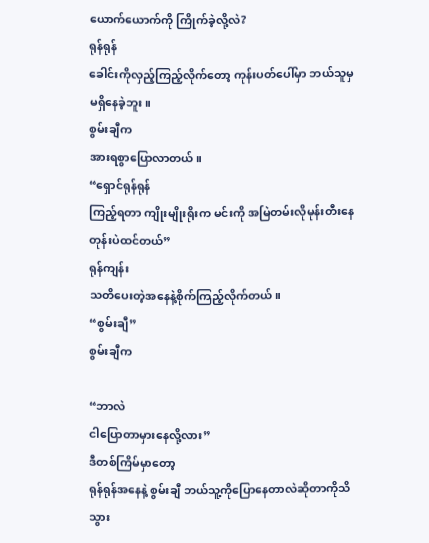ယောက်ယောက်ကို ကြိုက်ခဲ့လို့လဲ?
ရုန်ရုန်
ခေါင်းကိုလှည့်ကြည့်လိုက်တော့ ကုန်းပတ်ပေါ်မှာ ဘယ်သူမှ မရှိနေခဲ့ဘူး။
စွမ်းချီက
အားရစွာပြောလာတယ်။
“ရှောင်ရုန်ရုန်
ကြည့်ရတာ ကျိုးမျိုးရိုးက မင်းကို အမြဲတမ်းလိုမုန်းတီးနေတုန်းပဲထင်တယ်”
ရုန်ကျန်း
သတိပေးတဲ့အနေနဲ့စိုက်ကြည့်လိုက်တယ်။
“စွမ်းချီ”
စွမ်းချီက

“ဘာလဲ
ငါပြောတာမှားနေလို့လား”
ဒီတစ်ကြိမ်မှာတော့
ရုန်ရုန်အနေနဲ့ စွမ်းချီ ဘယ်သူ့ကိုပြောနေတာလဲဆိုတာကိုသိသွား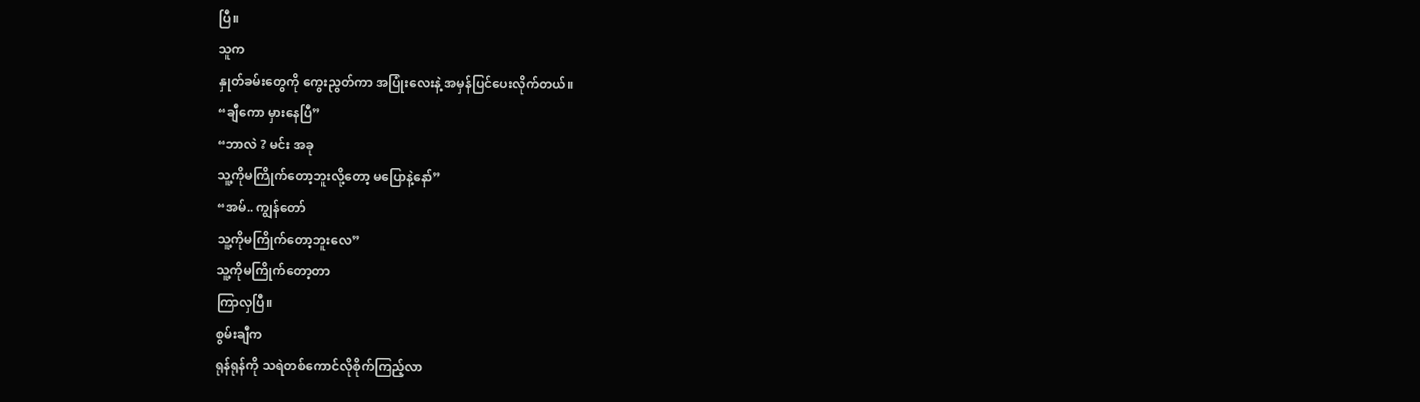ပြီ။
သူက
နှုတ်ခမ်းတွေကို ကွေးညွတ်ကာ အပြုံးလေးနဲ့ အမှန်ပြင်ပေးလိုက်တယ်။
“ချီကော မှားနေပြီ”
“ဘာလဲ ? မင်း အခု
သူ့ကိုမကြိုက်တော့ဘူးလို့တော့ မပြောနဲ့နော်”
“အမ်.. ကျွန်တော်
သူ့ကိုမကြိုက်တော့ဘူးလေ”
သူ့ကိုမကြိုက်တော့တာ
ကြာလှပြီ။
စွမ်းချီက
ရုန်ရုန်ကို သရဲတစ်ကောင်လိုစိုက်ကြည့်လာ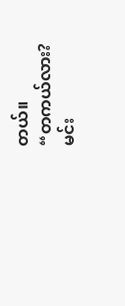တယ်။
“တကယ်လား?
မင်း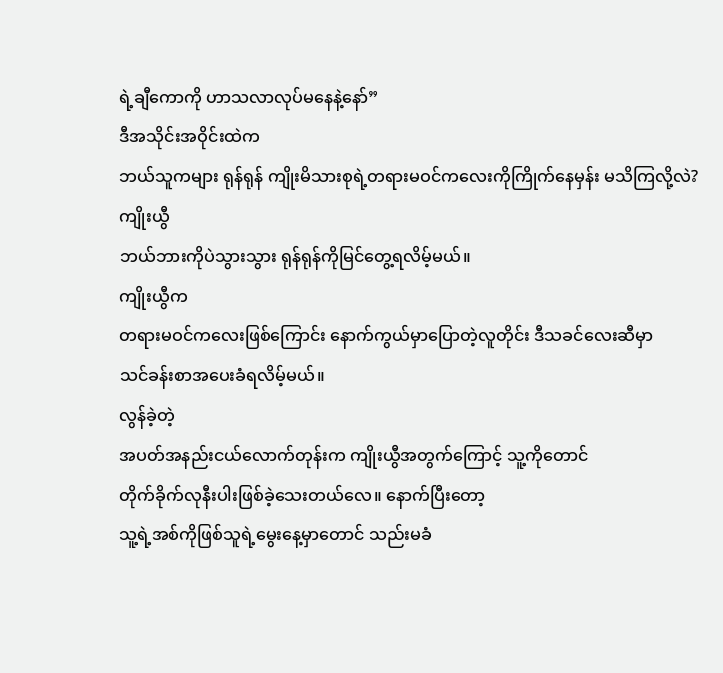ရဲ့ချီကောကို ဟာသလာလုပ်မနေနဲ့နော်”
ဒီအသိုင်းအဝိုင်းထဲက
ဘယ်သူကများ ရုန်ရုန် ကျိုးမိသားစုရဲ့တရားမဝင်ကလေးကိုကြိုက်နေမှန်း မသိကြလို့လဲ?
ကျိုးယွီ
ဘယ်ဘားကိုပဲသွားသွား ရုန်ရုန်ကိုမြင်တွေ့ရလိမ့်မယ်။
ကျိုးယွီက
တရားမဝင်ကလေးဖြစ်ကြောင်း နောက်ကွယ်မှာပြောတဲ့လူတိုင်း ဒီသခင်လေးဆီမှာ
သင်ခန်းစာအပေးခံရလိမ့်မယ်။
လွန်ခဲ့တဲ့
အပတ်အနည်းငယ်လောက်တုန်းက ကျိုးယွီအတွက်ကြောင့် သူ့ကိုတောင်
တိုက်ခိုက်လုနီးပါးဖြစ်ခဲ့သေးတယ်လေ။ နောက်ပြီးတော့
သူ့ရဲ့အစ်ကိုဖြစ်သူရဲ့မွေးနေ့မှာတောင် သည်းမခံ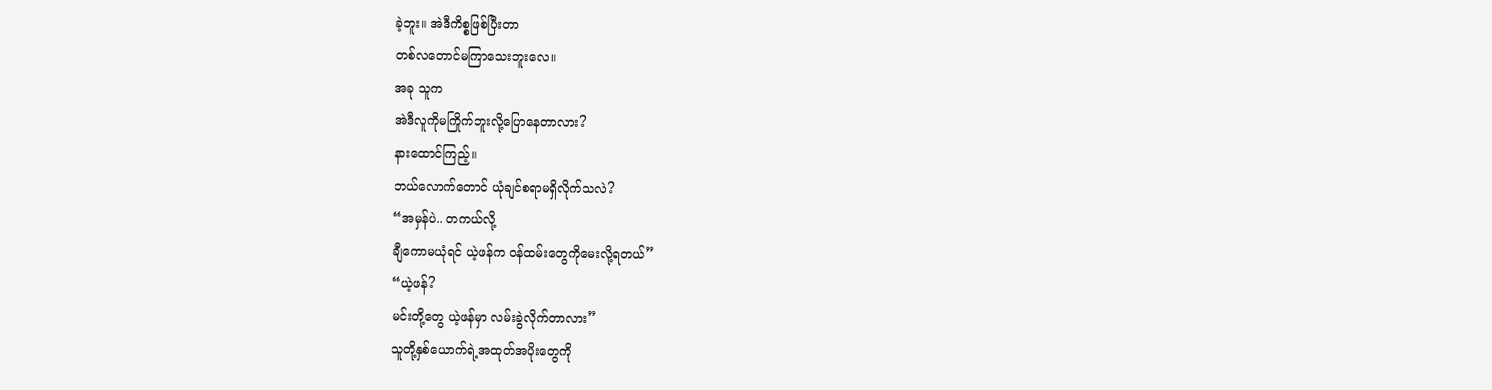ခဲ့ဘူး။ အဲဒီကိစ္စဖြစ်ပြီးတာ
တစ်လတောင်မကြာသေးဘူးလေ။
အခု သူက
အဲဒီလူကိုမကြိုက်ဘူးလို့ပြောနေတာလား?
နားထောင်ကြည့်။
ဘယ်လောက်တောင် ယုံချင်စရာမရှိလိုက်သလဲ?
“အမှန်ပဲ.. တကယ်လို့
ချီကောမယုံရင် ယဲ့ဖန်က ဝန်ထမ်းတွေကိုမေးလို့ရတယ်”
“ယဲ့ဖန်?
မင်းတို့တွေ ယဲ့ဖန်မှာ လမ်းခွဲလိုက်တာလား”
သူတို့နှစ်ယောက်ရဲ့အထုတ်အပိုးတွေကို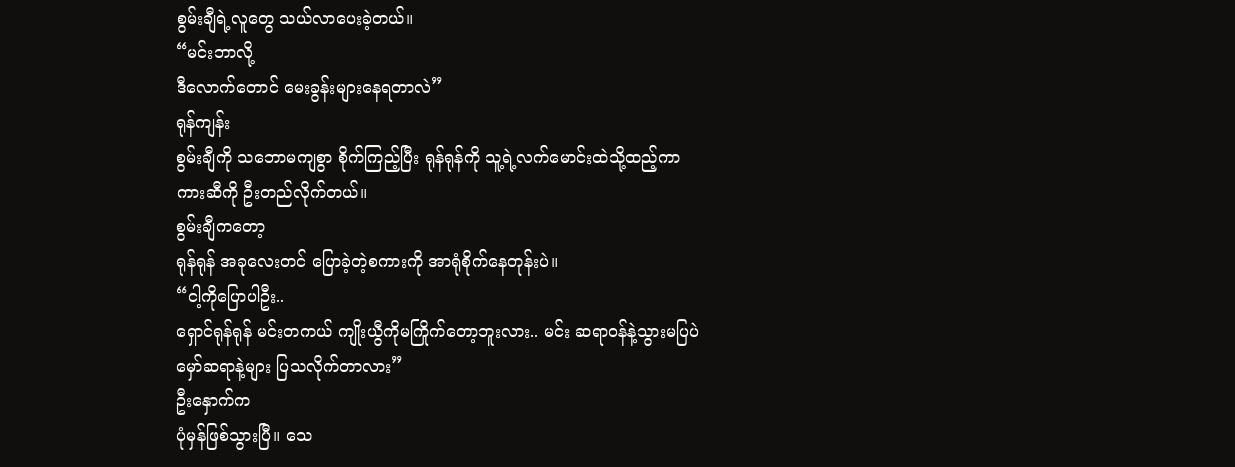စွမ်းချီရဲ့လူတွေ သယ်လာပေးခဲ့တယ်။
“မင်းဘာလို့
ဒီလောက်တောင် မေးခွန်းများနေရတာလဲ”
ရုန်ကျန်း
စွမ်းချီကို သဘောမကျစွာ စိုက်ကြည့်ပြီး ရုန်ရုန်ကို သူ့ရဲ့လက်မောင်းထဲသို့ထည့်ကာ
ကားဆီကို ဦးတည်လိုက်တယ်။
စွမ်းချီကတော့
ရုန်ရုန် အခုလေးတင် ပြောခဲ့တဲ့စကားကို အာရုံစိုက်နေတုန်းပဲ။
“ငါ့ကိုပြောပါဦး..
ရှောင်ရုန်ရုန် မင်းတကယ် ကျိုးယွီကိုမကြိုက်တော့ဘူးလား.. မင်း ဆရာဝန်နဲ့သွားမပြပဲ
မှော်ဆရာနဲ့များ ပြသလိုက်တာလား”
ဦးနှောက်က
ပုံမှန်ဖြစ်သွားပြီ။ သေ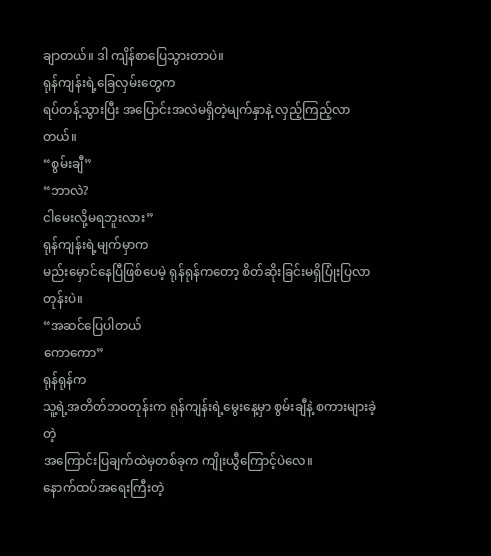ချာတယ်။ ဒါ ကျိန်စာပြေသွားတာပဲ။
ရုန်ကျန်းရဲ့ခြေလှမ်းတွေက
ရပ်တန့်သွားပြီး အပြောင်းအလဲမရှိတဲ့မျက်နှာနဲ့ လှည့်ကြည့်လာတယ်။
“စွမ်းချီ”
“ဘာလဲ?
ငါမေးလို့မရဘူးလား”
ရုန်ကျန်းရဲ့မျက်မှာက
မည်းမှောင်နေပြီဖြစ်ပေမဲ့ ရုန်ရုန်ကတော့ စိတ်ဆိုးခြင်းမရှိပြုံးပြလာတုန်းပဲ။
“အဆင်ပြေပါတယ်
ကောကော”
ရုန်ရုန်က
သူ့ရဲ့အတိတ်ဘဝတုန်းက ရုန်ကျန်းရဲ့မွေးနေ့မှာ စွမ်းချီနဲ့ စကားများခဲ့တဲ့
အကြောင်းပြချက်ထဲမှတစ်ခုက ကျိုးယွီကြောင့်ပဲလေ။
နောက်ထပ်အရေးကြီးတဲ့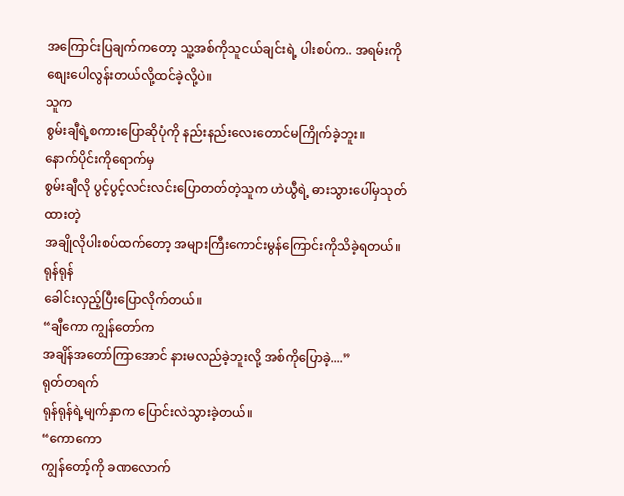အကြောင်းပြချက်ကတော့ သူ့အစ်ကိုသူငယ်ချင်းရဲ့ ပါးစပ်က.. အရမ်းကို
စျေးပေါလွန်းတယ်လို့ထင်ခဲ့လို့ပဲ။
သူက
စွမ်းချီရဲ့စကားပြောဆိုပုံကို နည်းနည်းလေးတောင်မကြိုက်ခဲ့ဘူး။
နောက်ပိုင်းကိုရောက်မှ
စွမ်းချီလို ပွင့်ပွင့်လင်းလင်းပြောတတ်တဲ့သူက ဟဲယွီရဲ့ ဓားသွားပေါ်မှသုတ်ထားတဲ့
အချိုလိုပါးစပ်ထက်တော့ အများကြီးကောင်းမွန်ကြောင်းကိုသိခဲ့ရတယ်။
ရုန်ရုန်
ခေါင်းလှည့်ပြီးပြောလိုက်တယ်။
“ချီကော ကျွန်တော်က
အချိန်အတော်ကြာအောင် နားမလည်ခဲ့ဘူးလို့ အစ်ကိုပြောခဲ့....”
ရုတ်တရက်
ရုန်ရုန်ရဲ့မျက်နှာက ပြောင်းလဲသွားခဲ့တယ်။
“ကောကော
ကျွန်တော့်ကို ခဏလောက်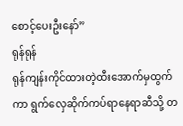စောင့်ပေးဦးနော်”
ရုန်ရုန်
ရုန်ကျန်းကိုင်ထားတဲ့ထီးအောက်မှထွက်ကာ ရွက်လှေဆိုက်ကပ်ရာနေရာဆီသို့ တ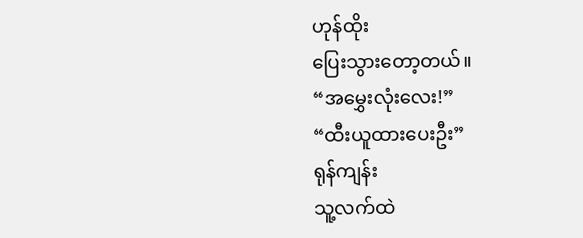ဟုန်ထိုး
ပြေးသွားတော့တယ်။
“အမွှေးလုံးလေး!”
“ထီးယူထားပေးဦး”
ရုန်ကျန်း
သူ့လက်ထဲ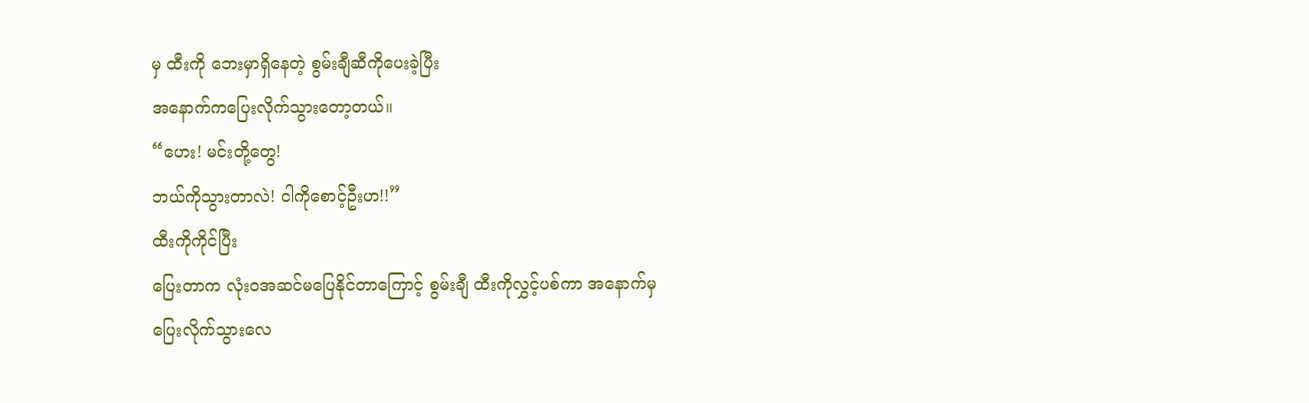မှ ထီးကို ဘေးမှာရှိနေတဲ့ စွမ်းချီဆီကိုပေးခဲ့ပြီး
အနောက်ကပြေးလိုက်သွားတော့တယ်။
“ဟေး! မင်းတို့တွေ!
ဘယ်ကိုသွားတာလဲ! ငါကိုစောင့်ဦးဟ!!”
ထီးကိုကိုင်ပြီး
ပြေးတာက လုံးဝအဆင်မပြေနိုင်တာကြောင့် စွမ်းချီ ထီးကိုလွှင့်ပစ်ကာ အနောက်မှ
ပြေးလိုက်သွားလေ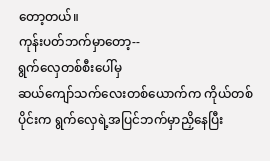တော့တယ်။
ကုန်းပတ်ဘက်မှာတော့--
ရွက်လှေတစ်စီးပေါ်မှ
ဆယ်ကျော်သက်လေးတစ်ယောက်က ကိုယ်တစ်ပိုင်းက ရွက်လှေရဲ့အပြင်ဘက်မှာညှိနေပြီး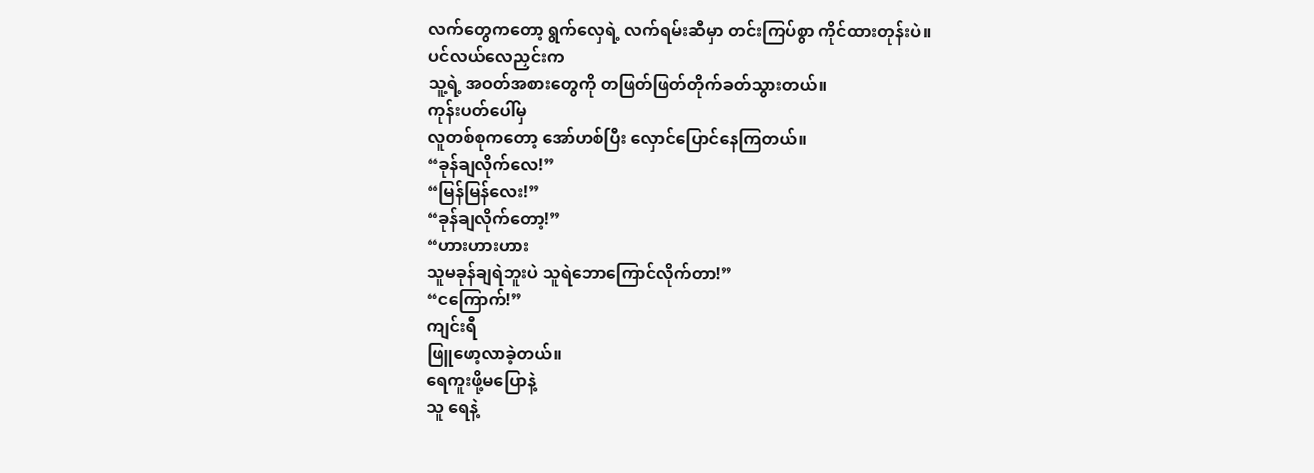လက်တွေကတော့ ရွက်လှေရဲ့ လက်ရမ်းဆီမှာ တင်းကြပ်စွာ ကိုင်ထားတုန်းပဲ။
ပင်လယ်လေညှင်းက
သူ့ရဲ့ အဝတ်အစားတွေကို တဖြတ်ဖြတ်တိုက်ခတ်သွားတယ်။
ကုန်းပတ်ပေါ်မှ
လူတစ်စုကတော့ အော်ဟစ်ပြီး လှောင်ပြောင်နေကြတယ်။
“ခုန်ချလိုက်လေ!”
“မြန်မြန်လေး!”
“ခုန်ချလိုက်တော့!”
“ဟားဟားဟား
သူမခုန်ချရဲဘူးပဲ သူရဲဘောကြောင်လိုက်တာ!”
“ငကြောက်!”
ကျင်းရီ
ဖြူဖော့လာခဲ့တယ်။
ရေကူးဖို့မပြောနဲ့
သူ ရေနဲ့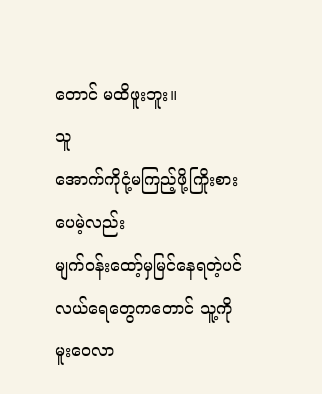တောင် မထိဖူးဘူး။
သူ
အောက်ကိုငုံ့မကြည့်ဖို့ကြိုးစားပေမဲ့လည်း
မျက်ဝန်းထော့်မှမြင်နေရတဲ့ပင်လယ်ရေတွေကတောင် သူ့ကို မူးဝေလာ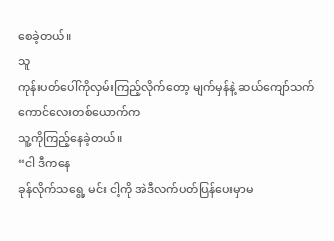စေခဲ့တယ်။
သူ
ကုန်းပတ်ပေါ်ကိုလှမ်းကြည့်လိုက်တော့ မျက်မှန်နဲ့ ဆယ်ကျော်သက်ကောင်လေးတစ်ယောက်က
သူ့ကိုကြည့်နေခဲ့တယ်။
“ငါ ဒီကနေ
ခုန်လိုက်သရွေ့ မင်း ငါ့ကို အဲဒီလက်ပတ်ပြန်ပေးမှာမ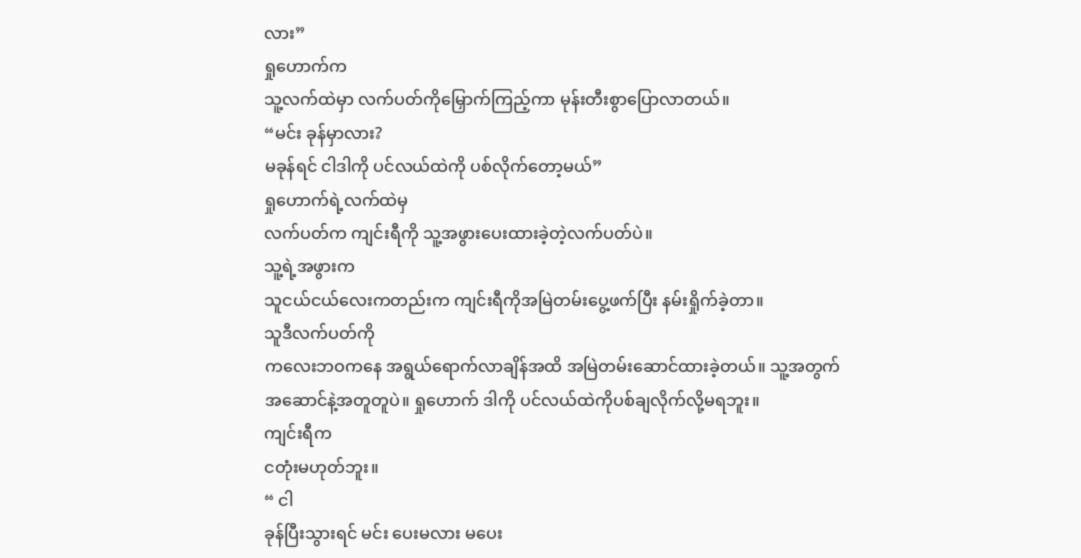လား”
ရှုဟောက်က
သူ့လက်ထဲမှာ လက်ပတ်ကိုမြှောက်ကြည့်ကာ မုန်းတီးစွာပြောလာတယ်။
“မင်း ခုန်မှာလား?
မခုန်ရင် ငါဒါကို ပင်လယ်ထဲကို ပစ်လိုက်တော့မယ်”
ရှုဟောက်ရဲ့လက်ထဲမှ
လက်ပတ်က ကျင်းရီကို သူ့အဖွားပေးထားခဲ့တဲ့လက်ပတ်ပဲ။
သူ့ရဲ့အဖွားက
သူငယ်ငယ်လေးကတည်းက ကျင်းရီကိုအမြဲတမ်းပွေ့ဖက်ပြီး နမ်းရှိုက်ခဲ့တာ။
သူဒီလက်ပတ်ကို
ကလေးဘဝကနေ အရွယ်ရောက်လာချိန်အထိ အမြဲတမ်းဆောင်ထားခဲ့တယ်။ သူ့အတွက်
အဆောင်နဲ့အတူတူပဲ။ ရှုဟောက် ဒါကို ပင်လယ်ထဲကိုပစ်ချလိုက်လို့မရဘူး။
ကျင်းရီက
ငတုံးမဟုတ်ဘူး။
“ ငါ
ခုန်ပြီးသွားရင် မင်း ပေးမလား မပေး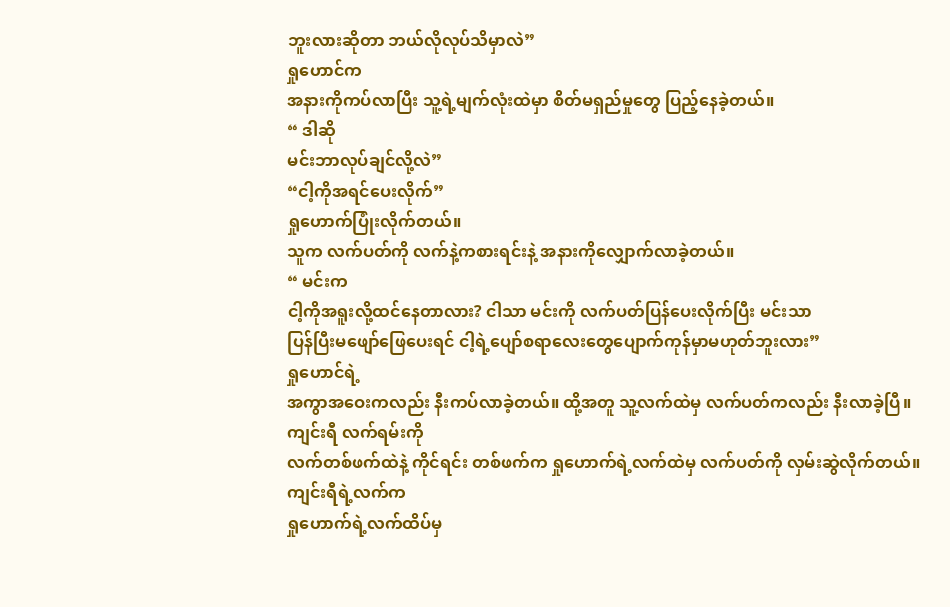ဘူးလားဆိုတာ ဘယ်လိုလုပ်သိမှာလဲ”
ရှုဟောင်က
အနားကိုကပ်လာပြီး သူ့ရဲ့မျက်လုံးထဲမှာ စိတ်မရှည်မှုတွေ ပြည့်နေခဲ့တယ်။
“ ဒါဆို
မင်းဘာလုပ်ချင်လို့လဲ”
“ငါ့ကိုအရင်ပေးလိုက်”
ရှုဟောက်ပြုံးလိုက်တယ်။
သူက လက်ပတ်ကို လက်နဲ့ကစားရင်းနဲ့ အနားကိုလျှောက်လာခဲ့တယ်။
“ မင်းက
ငါ့ကိုအရူးလို့ထင်နေတာလား? ငါသာ မင်းကို လက်ပတ်ပြန်ပေးလိုက်ပြီး မင်းသာ
ပြန်ပြီးမဖျော်ဖြေပေးရင် ငါ့ရဲ့ပျော်စရာလေးတွေပျောက်ကုန်မှာမဟုတ်ဘူးလား”
ရှုဟောင်ရဲ့
အကွာအဝေးကလည်း နီးကပ်လာခဲ့တယ်။ ထို့အတူ သူ့လက်ထဲမှ လက်ပတ်ကလည်း နီးလာခဲ့ပြီ။
ကျင်းရီ လက်ရမ်းကို
လက်တစ်ဖက်ထဲနဲ့ ကိုင်ရင်း တစ်ဖက်က ရှုဟောက်ရဲ့လက်ထဲမှ လက်ပတ်ကို လှမ်းဆွဲလိုက်တယ်။
ကျင်းရီရဲ့လက်က
ရှုဟောက်ရဲ့လက်ထိပ်မှ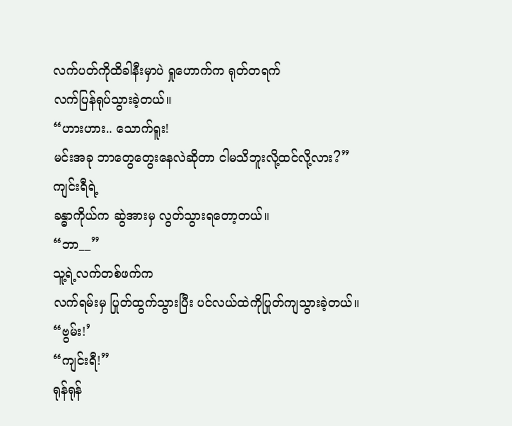လက်ပတ်ကိုထိခါနီးမှာပဲ ရှုဟောက်က ရုတ်တရက်
လက်ပြန်ရုပ်သွားခဲ့တယ်။
“ဟားဟား.. သောက်ရူး!
မင်းအခု ဘာတွေတွေးနေလဲဆိုတာ ငါမသိဘူးလို့ထင်လို့လား?”
ကျင်းရီရဲ့
ခန္ဓာကိုယ်က ဆွဲအားမှ လွတ်သွားရတော့တယ်။
“ဘာ__”
သူ့ရဲ့လက်တစ်ဖက်က
လက်ရမ်းမှ ပြုတ်ထွက်သွားပြီး ပင်လယ်ထဲကိုပြုတ်ကျသွားခဲ့တယ်။
“ဗွမ်း!’
“ကျင်းရီ!”
ရုန်ရုန်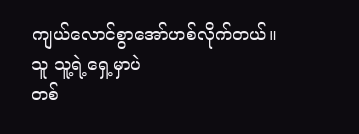ကျယ်လောင်စွာအော်ဟစ်လိုက်တယ်။
သူ သူ့ရဲ့ရှေ့မှာပဲ
တစ်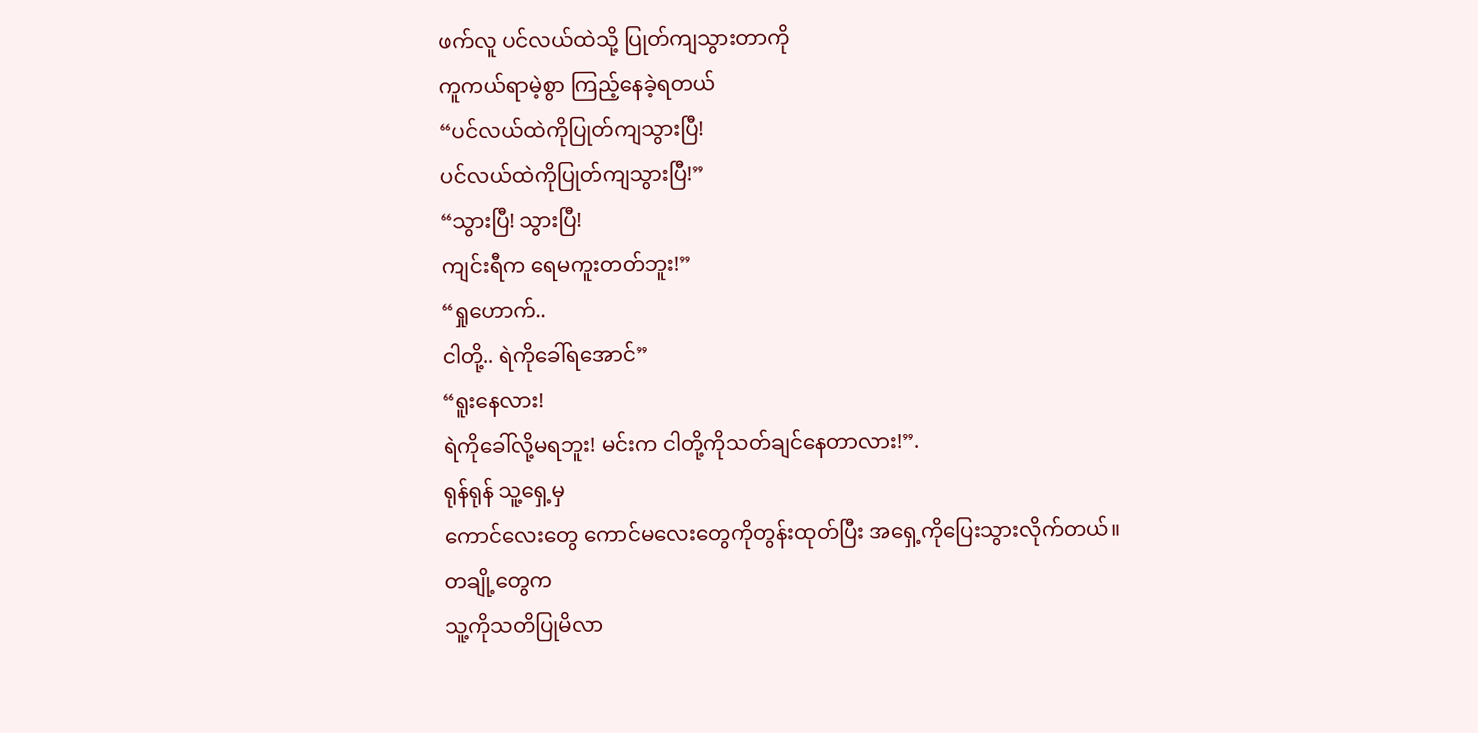ဖက်လူ ပင်လယ်ထဲသို့ ပြုတ်ကျသွားတာကို
ကူကယ်ရာမဲ့စွာ ကြည့်နေခဲ့ရတယ်
“ပင်လယ်ထဲကိုပြုတ်ကျသွားပြီ!
ပင်လယ်ထဲကိုပြုတ်ကျသွားပြီ!”
“သွားပြီ! သွားပြီ!
ကျင်းရီက ရေမကူးတတ်ဘူး!”
“ရှုဟောက်..
ငါတို့.. ရဲကိုခေါ်ရအောင်”
“ရူးနေလား!
ရဲကိုခေါ်လို့မရဘူး! မင်းက ငါတို့ကိုသတ်ချင်နေတာလား!”.
ရုန်ရုန် သူ့ရှေ့မှ
ကောင်လေးတွေ ကောင်မလေးတွေကိုတွန်းထုတ်ပြီး အရှေ့ကိုပြေးသွားလိုက်တယ်။
တချို့တွေက
သူ့ကိုသတိပြုမိလာ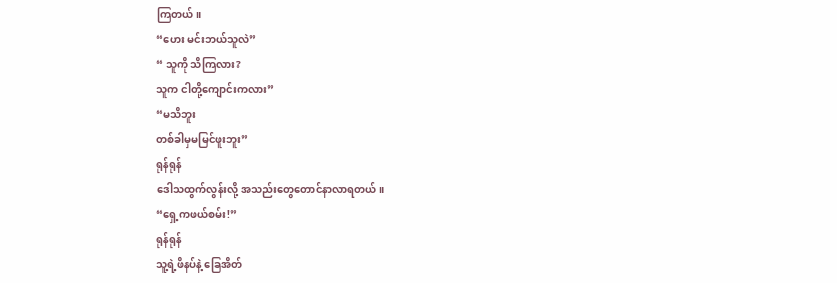ကြတယ်။
“ဟေး မင်းဘယ်သူလဲ”
“ သူကို သိကြလား?
သူက ငါတို့ကျောင်းကလား”
“မသိဘူး
တစ်ခါမှမမြင်ဖူးဘူး”
ရုန်ရုန်
ဒေါသထွက်လွန်းလို့ အသည်းတွေတောင်နာလာရတယ်။
“ရှေ့ကဖယ်စမ်း!”
ရုန်ရုန်
သူ့ရဲ့ဖိနပ်နဲ့ ခြေအိတ်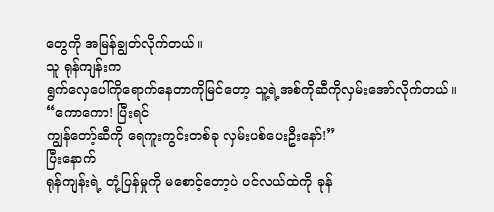တွေကို အမြန်ချွတ်လိုက်တယ်။
သူ ရုန်ကျန်းက
ရွက်လှေပေါ်ကိုရောက်နေတာကိုမြင်တော့ သူ့ရဲ့အစ်ကိုဆီကိုလှမ်းအော်လိုက်တယ်။
“ကောကော! ပြီးရင်
ကျွန်တော့်ဆီကို ရေကူးကွင်းတစ်ခု လှမ်းပစ်ပေးဦးနော်!”
ပြီးနောက်
ရုန်ကျန်းရဲ့ တုံ့ပြန်မှုကို မစောင့်တော့ပဲ ပင်လယ်ထဲကို ခုန်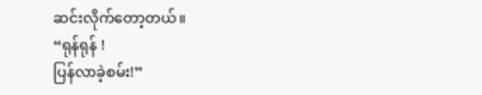ဆင်းလိုက်တော့တယ်။
“ရုန်ရုန် !
ပြန်လာခဲ့စမ်း!”